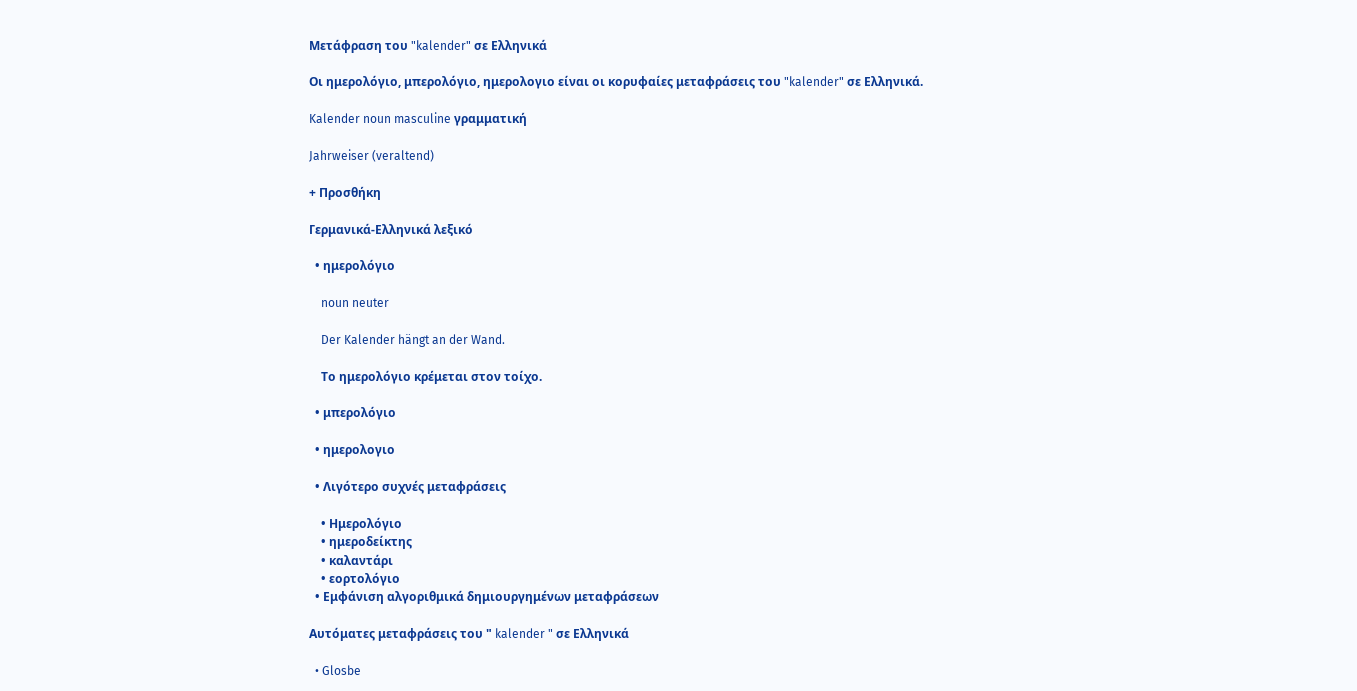Μετάφραση του "kalender" σε Ελληνικά

Οι ημερολόγιο, μπερολόγιο, ημερολογιο είναι οι κορυφαίες μεταφράσεις του "kalender" σε Ελληνικά.

Kalender noun masculine γραμματική

Jahrweiser (veraltend)

+ Προσθήκη

Γερμανικά-Ελληνικά λεξικό

  • ημερολόγιο

    noun neuter

    Der Kalender hängt an der Wand.

    Το ημερολόγιο κρέμεται στον τοίχο.

  • μπερολόγιο

  • ημερολογιο

  • Λιγότερο συχνές μεταφράσεις

    • Ημερολόγιο
    • ημεροδείκτης
    • καλαντάρι
    • εορτολόγιο
  • Εμφάνιση αλγοριθμικά δημιουργημένων μεταφράσεων

Αυτόματες μεταφράσεις του " kalender " σε Ελληνικά

  • Glosbe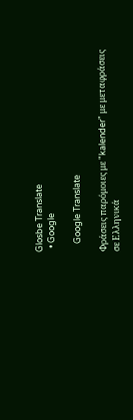Glosbe Translate
  • Google

    Google Translate

Φράσεις παρόμοιες με "kalender" με μεταφράσεις σε Ελληνικά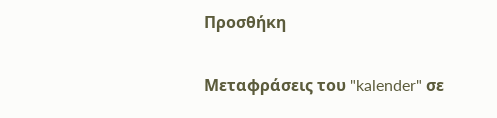Προσθήκη

Μεταφράσεις του "kalender" σε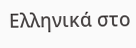Ελληνικά στο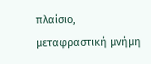πλαίσιο, μεταφραστική μνήμη